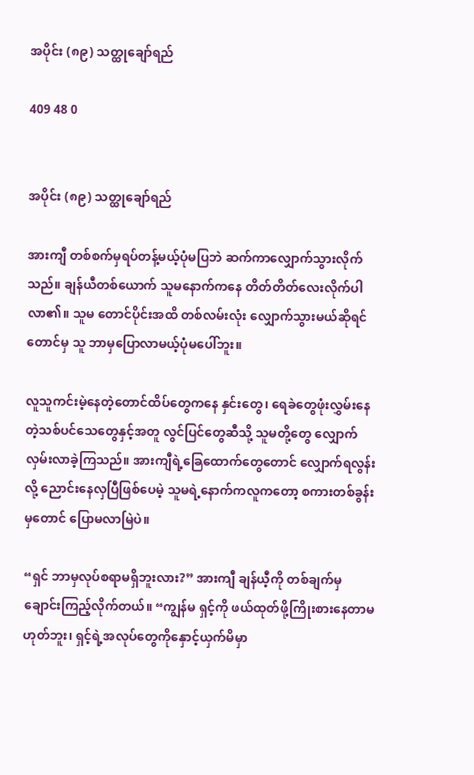အပိုင်း (၈၉) သတ္ထုချော်ရည်

409 48 0


အပိုင်း (၈၉) သတ္ထုချော်ရည်

အားကျီ တစ်စက်မှရပ်တန့်မယ့်ပုံမပြဘဲ ဆက်ကာလျှောက်သွားလိုက်သည်။ ချန်ယီတစ်ယောက် သူမနောက်ကနေ တိတ်တိတ်လေးလိုက်ပါလာ၏။ သူမ တောင်ပိုင်းအထိ တစ်လမ်းလုံး လျှောက်သွားမယ်ဆိုရင်တောင်မှ သူ ဘာမှပြောလာမယ့်ပုံမပေါ်ဘူး။

လူသူကင်းမဲ့နေတဲ့တောင်ထိပ်တွေကနေ နှင်းတွေ၊ ရေခဲတွေဖုံးလွှမ်းနေတဲ့သစ်ပင်သေတွေနှင့်အတူ လွင်ပြင်တွေဆီသို့ သူမတို့တွေ လျှောက်လှမ်းလာခဲ့ကြသည်။ အားကျီရဲ့ခြေထောက်တွေတောင် လျှောက်ရလွန်းလို့ ညောင်းနေလှပြီဖြစ်ပေမဲ့ သူမရဲ့နောက်ကလူကတော့ စကားတစ်ခွန်းမှတောင် ပြောမလာမြဲပဲ။

“ရှင် ဘာမှလုပ်စရာမရှိဘူးလား?” အားကျီ ချန်ယီ့ကို တစ်ချက်မှချောင်းကြည့်လိုက်တယ်။ “ကျွန်မ ရှင့်ကို ဖယ်ထုတ်ဖို့ကြိုးစားနေတာမဟုတ်ဘူး၊ ရှင့်ရဲ့အလုပ်တွေကိုနှောင့်ယှက်မိမှာ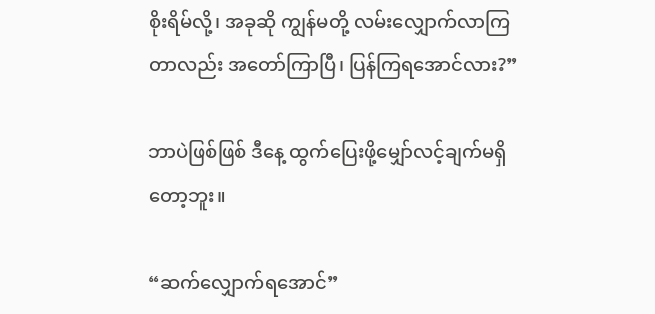စိုးရိမ်လို့၊ အခုဆို ကျွန်မတို့ လမ်းလျှောက်လာကြတာလည်း အတော်ကြာပြီ၊ ပြန်ကြရအောင်လား?”

ဘာပဲဖြစ်ဖြစ် ဒီနေ့ ထွက်ပြေးဖို့မျှော်လင့်ချက်မရှိတော့ဘူး။

“ဆက်လျှောက်ရအောင်”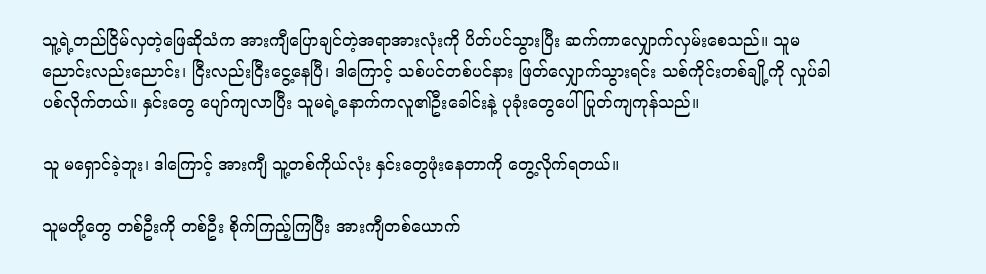သူ့ရဲ့တည်ငြိမ်လှတဲ့ဖြေဆိုသံက အားကျီပြောချင်တဲ့အရာအားလုံးကို ပိတ်ပင်သွားပြီး ဆက်ကာလျှောက်လှမ်းစေသည်။ သူမ ညောင်းလည်းညောင်း၊ ငြီးလည်းငြီးငွေ့နေပြီ၊ ဒါကြောင့် သစ်ပင်တစ်ပင်နား ဖြတ်လျှောက်သွားရင်း သစ်ကိုင်းတစ်ချို့ကို လှုပ်ခါပစ်လိုက်တယ်။ နှင်းတွေ ပျော်ကျလာပြီး သူမရဲ့နောက်ကလူ၏ဦးခေါင်းနဲ့ ပုခုံးတွေပေါ် ပြုတ်ကျကုန်သည်။

သူ မရှောင်ခဲ့ဘူး၊ ဒါကြောင့် အားကျီ သူ့တစ်ကိုယ်လုံး နှင်းတွေဖုံးနေတာကို တွေ့လိုက်ရတယ်။

သူမတို့တွေ တစ်ဦးကို တစ်ဦး စိုက်ကြည့်ကြပြီး အားကျီတစ်ယောက်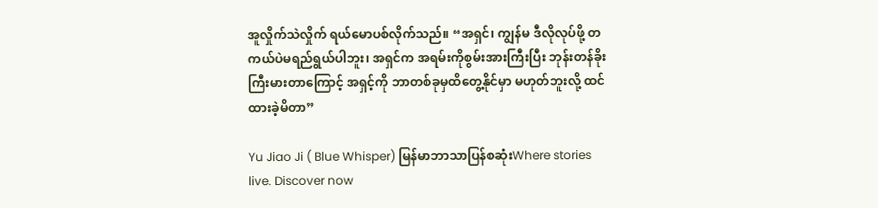အူလှိုက်သဲလှိုက် ရယ်မောပစ်လိုက်သည်။ “အရှင်၊ ကျွန်မ ဒီလိုလုပ်ဖို့ တကယ်ပဲမရည်ရွယ်ပါဘူး၊ အရှင်က အရမ်းကိုစွမ်းအားကြီးပြီး ဘုန်းတန်ခိုးကြီးမားတာကြောင့် အရှင့်ကို ဘာတစ်ခုမှထိတွေ့နိုင်မှာ မဟုတ်ဘူးလို့ ထင်ထားခဲ့မိတာ”

Yu Jiao Ji ( Blue Whisper) မြန်မာဘာသာပြန်စဆုံးWhere stories live. Discover now